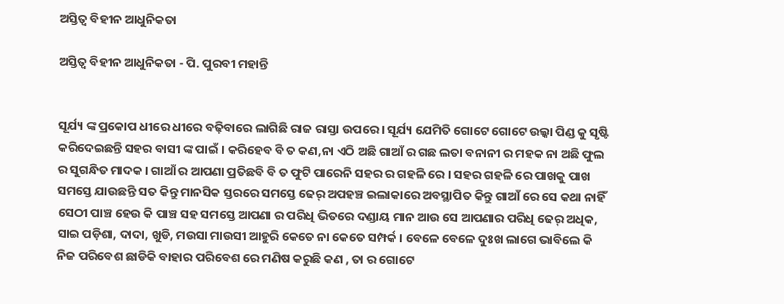ଅସ୍ତିତ୍ବ ବିହୀନ ଆଧୁନିକତା

ଅସ୍ତିତ୍ବ ବିହୀନ ଆଧୁନିକତା - ପି. ପୁରବୀ ମହାନ୍ତି


ସୂର୍ଯ୍ୟ ଙ୍କ ପ୍ରକୋପ ଧୀରେ ଧୀରେ ବଢ଼ିବାରେ ଲାଗିଛି ରାଜ ରାସ୍ତା ଉପରେ । ସୂର୍ଯ୍ୟ ଯେମିତି ଗୋଟେ ଗୋଟେ ଉଲ୍କା ପିଣ୍ଡ କୁ ସୃଷ୍ଟି କରିଦେଇଛନ୍ତି ସହର ବାସୀ ଙ୍କ ପାଇଁ । କରିହେବ ବି ତ କଣ,ନା ଏଠି ଅଛି ଗାଆଁ ର ଗଛ ଲତା ବନାନୀ ର ମହକ ନା ଅଛି ଫୁଲ ର ସୁଗନ୍ଧିତ ମାଦକ । ଗାଆଁ ର ଆପଣା ପ୍ରତିଛବି ବି ତ ଫୁଟି ପାରେନି ସହର ର ଗହଳି ରେ । ସହର ଗହଳି ରେ ପାଖକୁ ପାଖ ସମସ୍ତେ ଯାଉଛନ୍ତି ସତ କିନ୍ତୁ ମାନସିକ ସ୍ତରରେ ସମସ୍ତେ ଢେର୍ ଅପହଞ୍ଚ ଇଲାକାରେ ଅବସ୍ଥାପିତ କିନ୍ତୁ ଗାଆଁ ରେ ସେ କଥା ନାହିଁ ସେଠୀ ପାଞ୍ଚ ହେଉ କି ପାଞ୍ଚ ସହ ସମସ୍ତେ ଆପଣା ର ପରିଧି ଭିତରେ ଦଣ୍ଡାୟ ମାନ ଆଉ ସେ ଆପଣାର ପରିଧି ଢେର୍ ଅଧିକ, ସାଇ ପଡ଼ିଶା, ଦାଦା, ଖୁଡି, ମଉସା ମାଉସୀ ଆହୁରି କେତେ ନା କେତେ ସମ୍ପର୍କ । ବେଳେ ବେଳେ ଦୁଃଖ ଲାଗେ ଭାବିଲେ କି ନିଜ ପରିବେଶ ଛାଡିକି ବାହାର ପରିବେଶ ରେ ମଣିଷ କରୁଛି କଣ , ତା ର ଗୋଟେ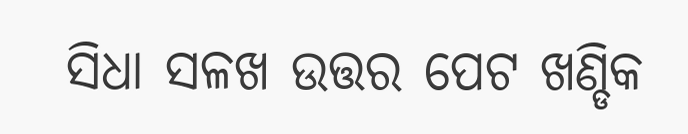ସିଧା ସଳଖ ଉତ୍ତର ପେଟ ଖଣ୍ଡିକ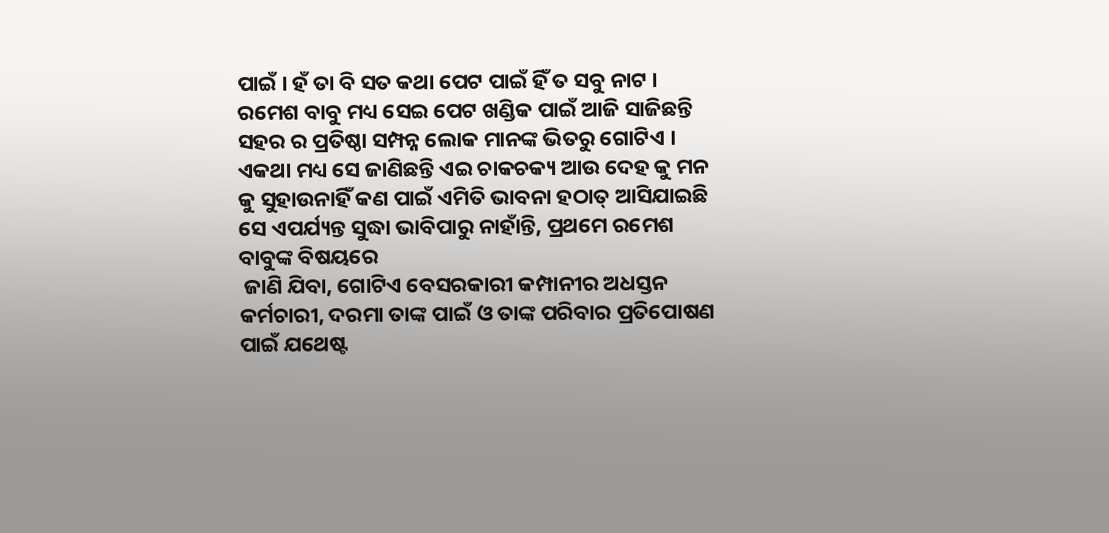ପାଇଁ । ହଁ ତା ବି ସତ କଥା ପେଟ ପାଇଁ ହିଁ ତ ସବୁ ନାଟ । ରମେଶ ବାବୁ ମଧ୍ୟ ସେଇ ପେଟ ଖଣ୍ଡିକ ପାଇଁ ଆଜି ସାଜିଛନ୍ତି ସହର ର ପ୍ରତିଷ୍ଠା ସମ୍ପନ୍ନ ଲୋକ ମାନଙ୍କ ଭିତରୁ ଗୋଟିଏ । ଏକଥା ମଧ୍ୟ ସେ ଜାଣିଛନ୍ତି ଏଇ ଚାକଚକ୍ୟ ଆଉ ଦେହ କୁ ମନ କୁ ସୁହାଉନାହିଁ କଣ ପାଇଁ ଏମିତି ଭାବନା ହଠାତ୍ ଆସିଯାଇଛି ସେ ଏପର୍ଯ୍ୟନ୍ତ ସୁଦ୍ଧା ଭାବିପାରୁ ନାହାଁନ୍ତି, ପ୍ରଥମେ ରମେଶ ବାବୁଙ୍କ ବିଷୟରେ
 ଜାଣି ଯିବା, ଗୋଟିଏ ବେସରକାରୀ କମ୍ପାନୀର ଅଧସ୍ତନ କର୍ମଚାରୀ, ଦରମା ତାଙ୍କ ପାଇଁ ଓ ତାଙ୍କ ପରିବାର ପ୍ରତିପୋଷଣ ପାଇଁ ଯଥେଷ୍ଟ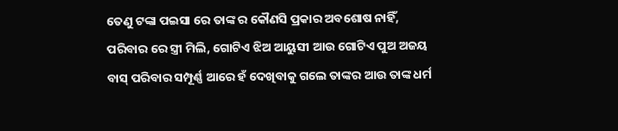ତେଣୁ ଟଙ୍କା ପଇସା ରେ ତାଙ୍କ ର କୌଣସି ପ୍ରକାର ଅବଶୋଷ ନାହିଁ, ପରିବାର ରେ ସ୍ତ୍ରୀ ମିଲି, ଗୋଟିଏ ଝିଅ ଆୟୁସୀ ଆଉ ଗୋଟିଏ ପୁଅ ଅଜୟ ବାସ୍ ପରିବାର ସମ୍ପୂର୍ଣ୍ଣ ଆରେ ହଁ ଦେଖିବାକୁ ଗଲେ ତାଙ୍କର ଆଉ ତାଙ୍କ ଧର୍ମ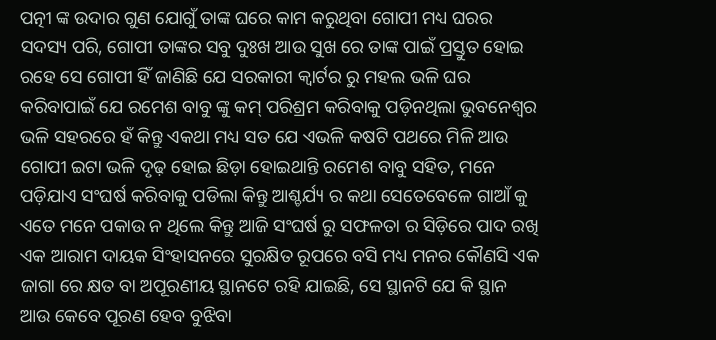ପତ୍ନୀ ଙ୍କ ଉଦାର ଗୁଣ ଯୋଗୁଁ ତାଙ୍କ ଘରେ କାମ କରୁଥିବା ଗୋପୀ ମଧ୍ୟ ଘରର ସଦସ୍ୟ ପରି, ଗୋପୀ ତାଙ୍କର ସବୁ ଦୁଃଖ ଆଉ ସୁଖ ରେ ତାଙ୍କ ପାଇଁ ପ୍ରସ୍ତୁତ ହୋଇ ରହେ ସେ ଗୋପୀ ହିଁ ଜାଣିଛି ଯେ ସରକାରୀ କ୍ୱାର୍ଟର ରୁ ମହଲ ଭଳି ଘର କରିବାପାଇଁ ଯେ ରମେଶ ବାବୁ ଙ୍କୁ କମ୍ ପରିଶ୍ରମ କରିବାକୁ ପଡ଼ିନଥିଲା ଭୁବନେଶ୍ୱର ଭଳି ସହରରେ ହଁ କିନ୍ତୁ ଏକଥା ମଧ୍ୟ ସତ ଯେ ଏଭଳି କଷଟି ପଥରେ ମିଳି ଆଉ ଗୋପୀ ଇଟା ଭଳି ଦୃଢ଼ ହୋଇ ଛିଡ଼ା ହୋଇଥାନ୍ତି ରମେଶ ବାବୁ ସହିତ, ମନେ ପଡ଼ିଯାଏ ସଂଘର୍ଷ କରିବାକୁ ପଡିଲା କିନ୍ତୁ ଆଶ୍ଚର୍ଯ୍ୟ ର କଥା ସେତେବେଳେ ଗାଆଁ କୁ ଏତେ ମନେ ପକାଉ ନ ଥିଲେ କିନ୍ତୁ ଆଜି ସଂଘର୍ଷ ରୁ ସଫଳତା ର ସିଡ଼ିରେ ପାଦ ରଖି ଏକ ଆରାମ ଦାୟକ ସିଂହାସନରେ ସୁରକ୍ଷିତ ରୂପରେ ବସି ମଧ୍ୟ ମନର କୌଣସି ଏକ ଜାଗା ରେ କ୍ଷତ ବା ଅପୂରଣୀୟ ସ୍ଥାନଟେ ରହି ଯାଇଛି, ସେ ସ୍ଥାନଟି ଯେ କି ସ୍ଥାନ ଆଉ କେବେ ପୂରଣ ହେବ ବୁଝିବା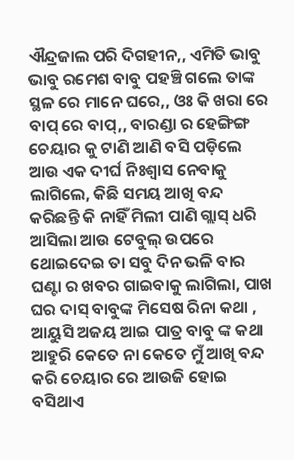ଐନ୍ଦ୍ରଜାଲ ପରି ଦିଗହୀନ,, ଏମିତି ଭାବୁ ଭାବୁ ରମେଶ ବାବୁ ପହଞ୍ଚି ଗଲେ ତାଙ୍କ ସ୍ଥଳ ରେ ମାନେ ଘରେ,, ଓଃ କି ଖରା ରେ ବାପ୍ ରେ ବାପ୍,, ବାରଣ୍ଡା ର ହେଙ୍ଗିଙ୍ଗ ଚେୟାର କୁ ଟାଣି ଆଣି ବସି ପଡ଼ିଲେ ଆଉ ଏକ ଦୀର୍ଘ ନିଃଶ୍ବାସ ନେବାକୁ ଲାଗିଲେ, କିଛି ସମୟ ଆଖି ବନ୍ଦ କରିଛନ୍ତି କି ନାହିଁ ମିଲୀ ପାଣି ଗ୍ଲାସ୍ ଧରି ଆସିଲା ଆଉ ଟେବୁଲ୍ ଉପରେ ଥୋଇଦେଇ ତା ସବୁ ଦିନ ଭଳି ବାର ଘଣ୍ଟା ର ଖବର ଗାଇବାକୁ ଲାଗିଲା, ପାଖ ଘର ଦାସ୍ ବାବୁଙ୍କ ମିସେଷ ରିନା କଥା , ଆୟୁସି ଅଜୟ ଆଇ ପାତ୍ର ବାବୁ ଙ୍କ କଥା ଆହୁରି କେତେ ନା କେତେ ମୁଁ ଆଖି ବନ୍ଦ କରି ଚେୟାର ରେ ଆଉଜି ହୋଇ ବସିଥାଏ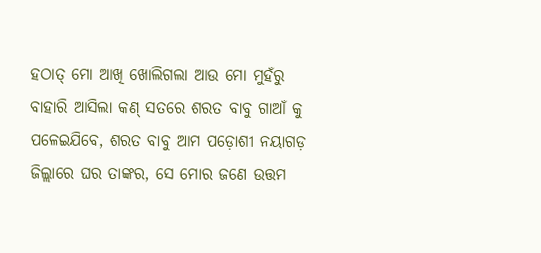ହଠାତ୍ ମୋ ଆଖି ଖୋଲିଗଲା ଆଉ ମୋ ମୁହଁରୁ ବାହାରି ଆସିଲା କଣ୍ ସତରେ ଶରତ ବାବୁ ଗାଆଁ କୁ ପଳେଇଯିବେ, ଶରତ ବାବୁ ଆମ ପଡ଼ୋଶୀ ନୟାଗଡ଼ ଜିଲ୍ଲାରେ ଘର ତାଙ୍କର, ସେ ମୋର ଜଣେ ଉତ୍ତମ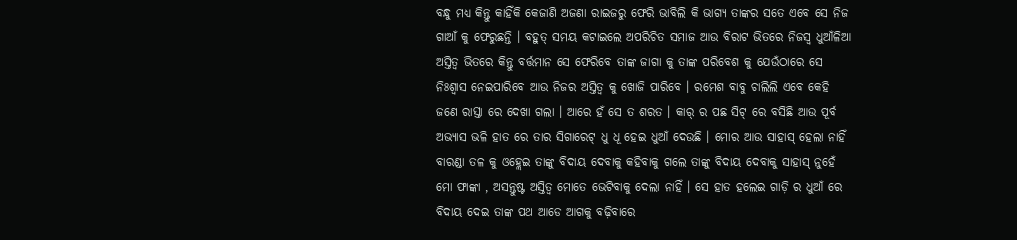ବନ୍ଧୁ ମଧ୍ୟ କିନ୍ତୁ କାହିଁକି କେଜାଣି ଅଜଣା ରାଇଜରୁ ଫେରି ଭାବିଲି କି ଭାଗ୍ୟ ତାଙ୍କର ସତେ ଏବେ ସେ ନିଜ ଗାଆଁ କୁ ଫେରୁଛନ୍ତି । ବହୁତ୍ ସମୟ କଟାଇଲେ ଅପରିଚିତ ସମାଜ ଆଉ ବିରାଟ ଭିତରେ ନିଜସ୍ଵ ଧୁଆଁଳିଆ ଅସ୍ତିତ୍ବ ଭିତରେ କିନ୍ତୁ ବର୍ତ୍ତମାନ ସେ ଫେରିବେ ତାଙ୍କ ଜାଗା କୁ ତାଙ୍କ ପରିବେଶ କୁ ଯେଉଁଠାରେ ସେ ନିଃଶ୍ବାସ ନେଇପାରିବେ ଆଉ ନିଜର ଅସ୍ତିତ୍ବ କୁ ଖୋଜି ପାରିବେ । ରମେଶ ବାବୁ ଚାଲିଲି ଏବେ କେହି ଜଣେ ରାସ୍ତା ରେ ଦେଖା ଗଲା । ଆରେ ହଁ ସେ ତ ଶରତ । କାର୍ ର ପଛ ସିଟ୍ ରେ ବସିଛି ଆଉ ପୂର୍ବ ଅଭ୍ୟାସ ଭଳି ହାତ ରେ ତାର ସିଗାରେଟ୍ ଧୁ ଧୂ ହେଇ ଧୁଆଁ ଦେଉଛି । ମୋର ଆଉ ସାହାସ୍ ହେଲା ନାହିଁ ବାରଣ୍ଡା ତଳ କୁ ଓହ୍ଲେଇ ତାଙ୍କୁ ବିଦାୟ ଦେବାକୁ କହିବାକୁ ଗଲେ ତାଙ୍କୁ ବିଦାୟ ଦେବାକୁ ସାହାସ୍ ନୁହେଁ ମୋ ଫାଙ୍କା , ଅସନ୍ତୁଷ୍ଟ ଅସ୍ତିତ୍ବ ମୋତେ ଭେଟିବାକୁ ଦେଲା ନାହିଁ । ସେ ହାତ ହଲେଇ ଗାଡ଼ି ର ଧୁଆଁ ରେ ବିଦାୟ ଦେଇ ତାଙ୍କ ପଥ ଆଡେ ଆଗକୁ ବଢ଼ିବାରେ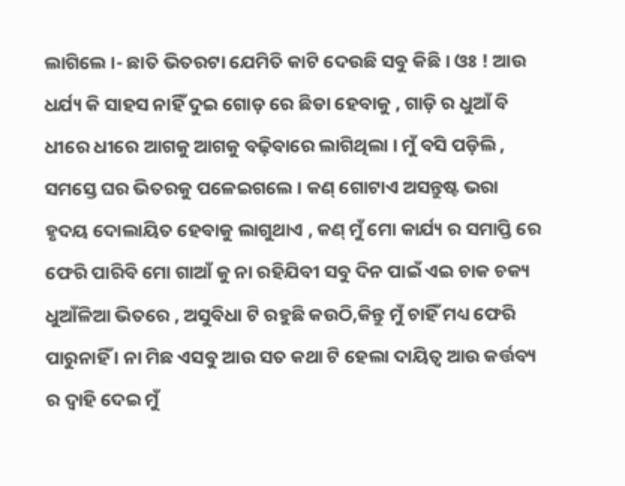ଲାଗିଲେ ।- ଛାତି ଭିତରଟା ଯେମିତି କାଟି ଦେଉଛି ସବୁ କିଛି । ଓଃ ! ଆଉ ଧର୍ଯ୍ୟ କି ସାହସ ନାହିଁ ଦୁଇ ଗୋଡ଼ ରେ ଛିଡା ହେବାକୁ , ଗାଡ଼ି ର ଧୁଆଁ ବି ଧୀରେ ଧୀରେ ଆଗକୁ ଆଗକୁ ବଢ଼ିବାରେ ଲାଗିଥିଲା । ମୁଁ ବସି ପଡ଼ିଲି , ସମସ୍ତେ ଘର ଭିତରକୁ ପଳେଇଗଲେ । କଣ୍ ଗୋଟାଏ ଅସନ୍ତୁଷ୍ଟ ଭରା ହୃଦୟ ଦୋଲାୟିତ ହେବାକୁ ଲାଗୁଥାଏ , କଣ୍ ମୁଁ ମୋ କାର୍ଯ୍ୟ ର ସମାପ୍ତି ରେ ଫେରି ପାରିବି ମୋ ଗାଆଁ କୁ ନା ରହିଯିବୀ ସବୁ ଦିନ ପାଇଁ ଏଇ ଚାକ ଚକ୍ୟ ଧୁଆଁଳିଆ ଭିତରେ , ଅସୁବିଧା ଟି ରହୁଛି କଉଠି,କିନ୍ତୁ ମୁଁ ଚାହିଁ ମଧ୍ୟ ଫେରି ପାରୁନାହିଁ । ନା ମିଛ ଏସବୁ ଆଉ ସତ କଥା ଟି ହେଲା ଦାୟିତ୍ଵ ଆଉ କର୍ତ୍ତବ୍ୟ ର ଦ୍ୱାହି ଦେଇ ମୁଁ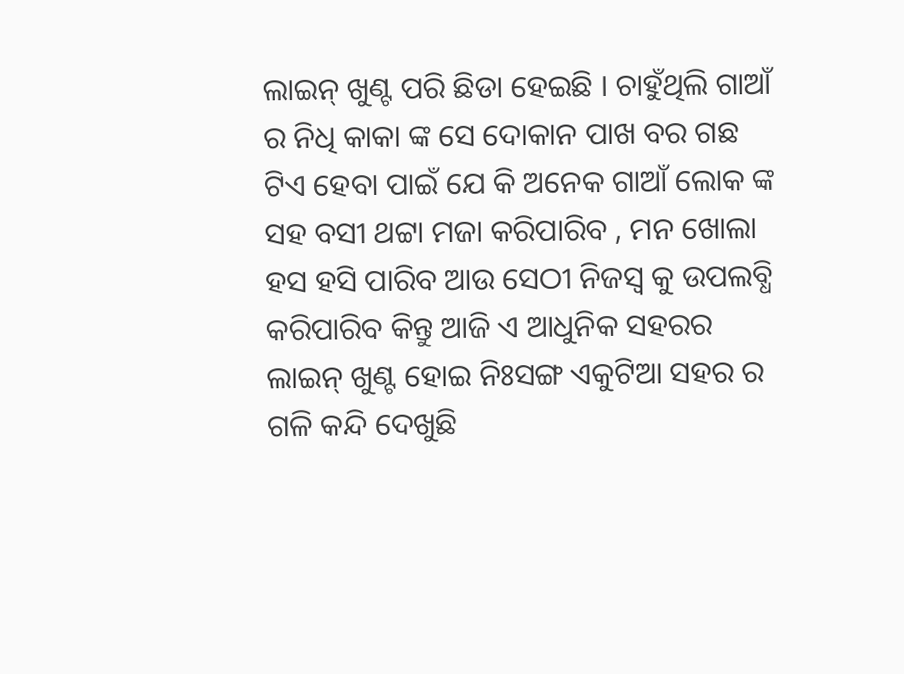ଲାଇନ୍ ଖୁଣ୍ଟ ପରି ଛିଡା ହେଇଛି । ଚାହୁଁଥିଲି ଗାଆଁ ର ନିଧି କାକା ଙ୍କ ସେ ଦୋକାନ ପାଖ ବର ଗଛ ଟିଏ ହେବା ପାଇଁ ଯେ କି ଅନେକ ଗାଆଁ ଲୋକ ଙ୍କ ସହ ବସୀ ଥଟ୍ଟା ମଜା କରିପାରିବ , ମନ ଖୋଲା ହସ ହସି ପାରିବ ଆଉ ସେଠୀ ନିଜସ୍ଵ କୁ ଉପଲବ୍ଧି କରିପାରିବ କିନ୍ତୁ ଆଜି ଏ ଆଧୁନିକ ସହରର ଲାଇନ୍ ଖୁଣ୍ଟ ହୋଇ ନିଃସଙ୍ଗ ଏକୁଟିଆ ସହର ର ଗଳି କନ୍ଦି ଦେଖୁଛି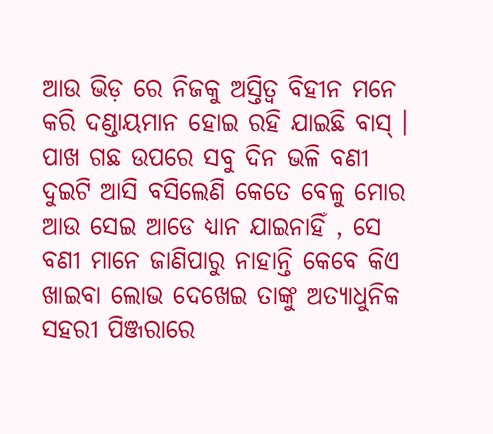ଆଉ ଭିଡ଼ ରେ ନିଜକୁ ଅସ୍ତିତ୍ବ ବିହୀନ ମନେ କରି ଦଣ୍ଡାୟମାନ ହୋଇ ରହି ଯାଇଛି ବାସ୍ । ପାଖ ଗଛ ଉପରେ ସବୁ ଦିନ ଭଳି ବଣୀ ଦୁଇଟି ଆସି ବସିଲେଣି କେତେ ବେଳୁ ମୋର ଆଉ ସେଇ ଆଡେ ଧ୍ୟାନ ଯାଇନାହିଁ , ସେ ବଣୀ ମାନେ ଜାଣିପାରୁ ନାହାନ୍ତି କେବେ କିଏ ଖାଇବା ଲୋଭ ଦେଖେଇ ତାଙ୍କୁ ଅତ୍ୟାଧୁନିକ ସହରୀ ପିଞ୍ଜରାରେ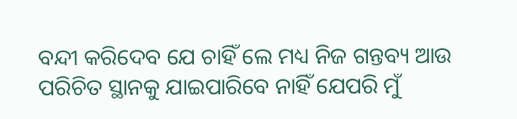ବନ୍ଦୀ କରିଦେବ ଯେ ଚାହିଁ ଲେ ମଧ୍ୟ ନିଜ ଗନ୍ତବ୍ୟ ଆଉ ପରିଚିତ ସ୍ଥାନକୁ ଯାଇପାରିବେ ନାହିଁ ଯେପରି ମୁଁ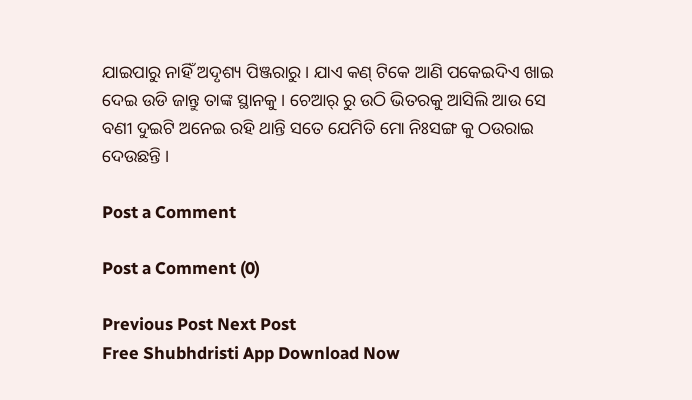ଯାଇପାରୁ ନାହିଁ ଅଦୃଶ୍ୟ ପିଞ୍ଜରାରୁ । ଯାଏ କଣ୍ ଟିକେ ଆଣି ପକେଇଦିଏ ଖାଇ ଦେଇ ଉଡି ଜାନ୍ତୁ ତାଙ୍କ ସ୍ଥାନକୁ । ଚେଆର୍ ରୁ ଉଠି ଭିତରକୁ ଆସିଲି ଆଉ ସେ ବଣୀ ଦୁଇଟି ଅନେଇ ରହି ଥାନ୍ତି ସତେ ଯେମିତି ମୋ ନିଃସଙ୍ଗ କୁ ଠଉରାଇ ଦେଉଛନ୍ତି ।

Post a Comment

Post a Comment (0)

Previous Post Next Post
Free Shubhdristi App Download Now